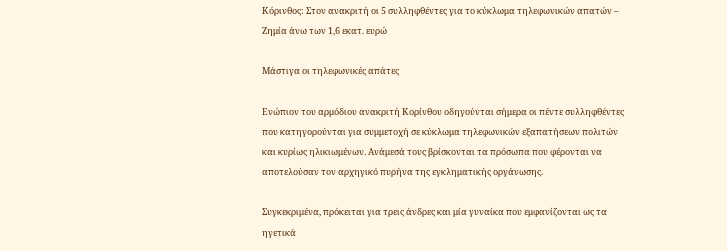Κόρινθος: Στον ανακριτή οι 5 συλληφθέντες για το κύκλωμα τηλεφωνικών απατών – Ζημία άνω των 1,6 εκατ. ευρώ

Μάστιγα οι τηλεφωνικές απάτες

Ενώπιον του αρμόδιου ανακριτή Κορίνθου οδηγούνται σήμερα οι πέντε συλληφθέντες που κατηγορούνται για συμμετοχή σε κύκλωμα τηλεφωνικών εξαπατήσεων πολιτών και κυρίως ηλικιωμένων. Ανάμεσά τους βρίσκονται τα πρόσωπα που φέρονται να αποτελούσαν τον αρχηγικό πυρήνα της εγκληματικής οργάνωσης.

Συγκεκριμένα, πρόκειται για τρεις άνδρες και μία γυναίκα που εμφανίζονται ως τα ηγετικά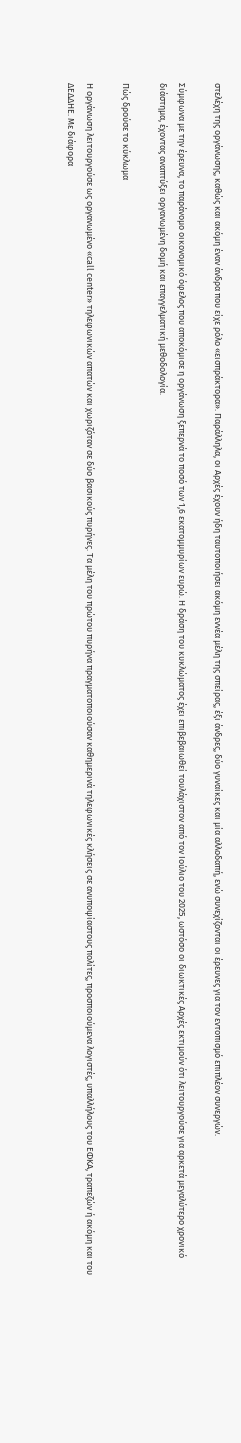στελέχη της οργάνωσης, καθώς και ακόμη έναν άνδρα που είχε ρόλο «εισπράκτορα». Παράλληλα, οι Αρχές έχουν ήδη ταυτοποιήσει ακόμη εννέα μέλη της σπείρας, έξι άνδρες, δύο γυναίκες και μία αλλοδαπή, ενώ συνεχίζονται οι έρευνες για τον εντοπισμό επιπλέον συνεργών.

Σύμφωνα με την έρευνα, το παράνομο οικονομικό όφελος που αποκόμισε η οργάνωση ξεπερνά το ποσό των 1,6 εκατομμυρίων ευρώ. Η δράση του κυκλώματος έχει επιβεβαιωθεί τουλάχιστον από τον Ιούλιο του 2025, ωστόσο οι διωκτικές Αρχές εκτιμούν ότι λειτουργούσε για αρκετά μεγαλύτερο χρονικό διάστημα, έχοντας αναπτύξει οργανωμένη δομή και επαγγελματική μεθοδολογία.

Πώς δρούσε το κύκλωμα

Η οργάνωση λειτουργούσε ως οργανωμένο «call center» τηλεφωνικών απατών και χωριζόταν σε δύο βασικούς πυρήνες. Τα μέλη του πρώτου πυρήνα πραγματοποιούσαν καθημερινά τηλεφωνικές κλήσεις σε ανυποψίαστους πολίτες, προσποιούμενα λογιστές, υπαλλήλους του ΕΦΚΑ, τραπεζών ή ακόμη και του ΔΕΔΔΗΕ. Με διάφορα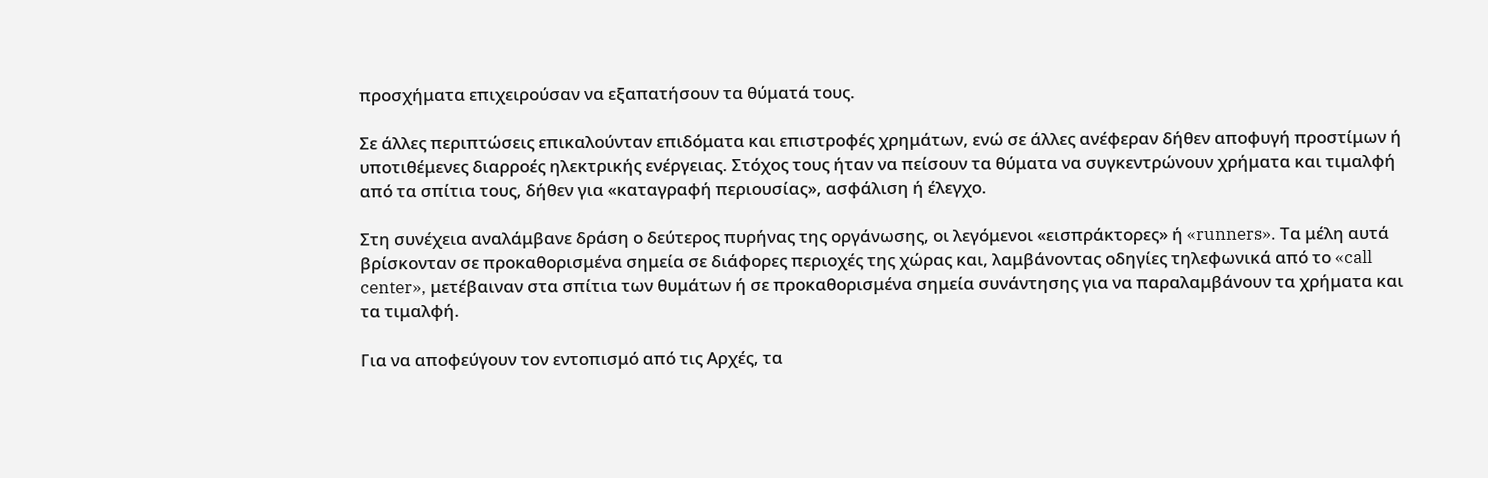προσχήματα επιχειρούσαν να εξαπατήσουν τα θύματά τους.

Σε άλλες περιπτώσεις επικαλούνταν επιδόματα και επιστροφές χρημάτων, ενώ σε άλλες ανέφεραν δήθεν αποφυγή προστίμων ή υποτιθέμενες διαρροές ηλεκτρικής ενέργειας. Στόχος τους ήταν να πείσουν τα θύματα να συγκεντρώνουν χρήματα και τιμαλφή από τα σπίτια τους, δήθεν για «καταγραφή περιουσίας», ασφάλιση ή έλεγχο.

Στη συνέχεια αναλάμβανε δράση ο δεύτερος πυρήνας της οργάνωσης, οι λεγόμενοι «εισπράκτορες» ή «runners». Τα μέλη αυτά βρίσκονταν σε προκαθορισμένα σημεία σε διάφορες περιοχές της χώρας και, λαμβάνοντας οδηγίες τηλεφωνικά από το «call center», μετέβαιναν στα σπίτια των θυμάτων ή σε προκαθορισμένα σημεία συνάντησης για να παραλαμβάνουν τα χρήματα και τα τιμαλφή.

Για να αποφεύγουν τον εντοπισμό από τις Αρχές, τα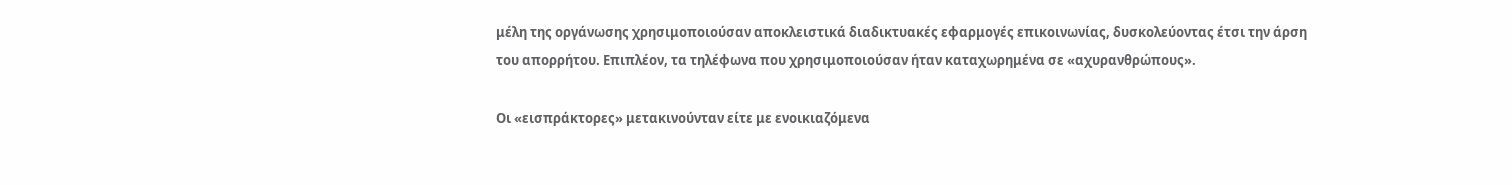μέλη της οργάνωσης χρησιμοποιούσαν αποκλειστικά διαδικτυακές εφαρμογές επικοινωνίας, δυσκολεύοντας έτσι την άρση του απορρήτου. Επιπλέον, τα τηλέφωνα που χρησιμοποιούσαν ήταν καταχωρημένα σε «αχυρανθρώπους».

Οι «εισπράκτορες» μετακινούνταν είτε με ενοικιαζόμενα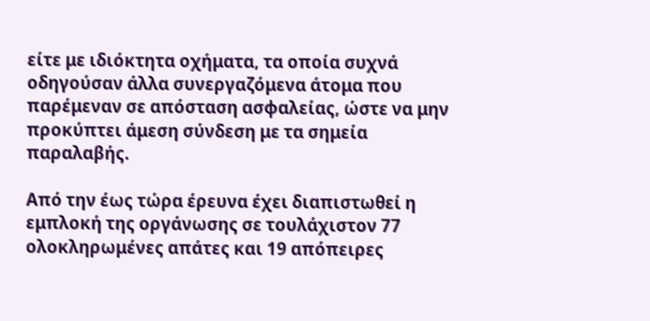είτε με ιδιόκτητα οχήματα, τα οποία συχνά οδηγούσαν άλλα συνεργαζόμενα άτομα που παρέμεναν σε απόσταση ασφαλείας, ώστε να μην προκύπτει άμεση σύνδεση με τα σημεία παραλαβής.

Από την έως τώρα έρευνα έχει διαπιστωθεί η εμπλοκή της οργάνωσης σε τουλάχιστον 77 ολοκληρωμένες απάτες και 19 απόπειρες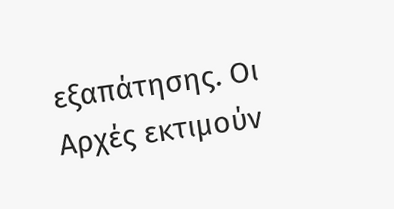εξαπάτησης. Οι Αρχές εκτιμούν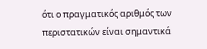ότι ο πραγματικός αριθμός των περιστατικών είναι σημαντικά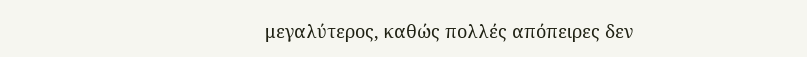μεγαλύτερος, καθώς πολλές απόπειρες δεν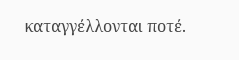καταγγέλλονται ποτέ.